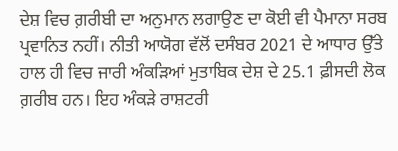ਦੇਸ਼ ਵਿਚ ਗ਼ਰੀਬੀ ਦਾ ਅਨੁਮਾਨ ਲਗਾਉਣ ਦਾ ਕੋਈ ਵੀ ਪੈਮਾਨਾ ਸਰਬ ਪ੍ਰਵਾਨਿਤ ਨਹੀਂ। ਨੀਤੀ ਆਯੋਗ ਵੱਲੋਂ ਦਸੰਬਰ 2021 ਦੇ ਆਧਾਰ ਉੱਤੇ ਹਾਲ ਹੀ ਵਿਚ ਜਾਰੀ ਅੰਕੜਿਆਂ ਮੁਤਾਬਿਕ ਦੇਸ਼ ਦੇ 25.1 ਫ਼ੀਸਦੀ ਲੋਕ ਗ਼ਰੀਬ ਹਨ। ਇਹ ਅੰਕੜੇ ਰਾਸ਼ਟਰੀ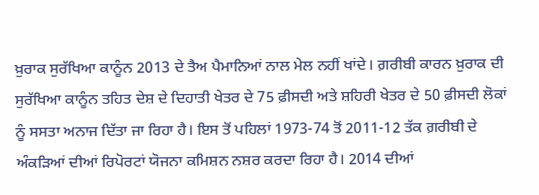ਖ਼ੁਰਾਕ ਸੁਰੱਖਿਆ ਕਾਨੂੰਨ 2013 ਦੇ ਤੈਅ ਪੈਮਾਨਿਆਂ ਨਾਲ ਮੇਲ ਨਹੀਂ ਖਾਂਦੇ। ਗ਼ਰੀਬੀ ਕਾਰਨ ਖ਼ੁਰਾਕ ਦੀ ਸੁਰੱਖਿਆ ਕਾਨੂੰਨ ਤਹਿਤ ਦੇਸ਼ ਦੇ ਦਿਹਾਤੀ ਖੇਤਰ ਦੇ 75 ਫ਼ੀਸਦੀ ਅਤੇ ਸ਼ਹਿਰੀ ਖੇਤਰ ਦੇ 50 ਫ਼ੀਸਦੀ ਲੋਕਾਂ ਨੂੰ ਸਸਤਾ ਅਨਾਜ ਦਿੱਤਾ ਜਾ ਰਿਹਾ ਹੈ। ਇਸ ਤੋਂ ਪਹਿਲਾਂ 1973-74 ਤੋਂ 2011-12 ਤੱਕ ਗ਼ਰੀਬੀ ਦੇ ਅੰਕੜਿਆਂ ਦੀਆਂ ਰਿਪੋਰਟਾਂ ਯੋਜਨਾ ਕਮਿਸ਼ਨ ਨਸ਼ਰ ਕਰਦਾ ਰਿਹਾ ਹੈ। 2014 ਦੀਆਂ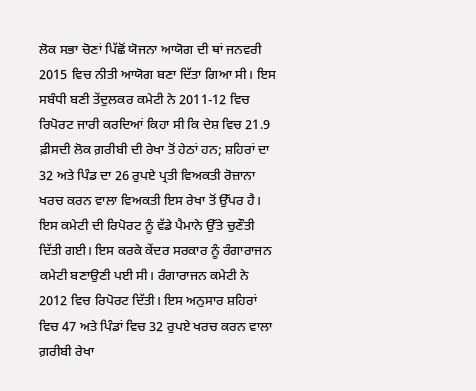ਲੋਕ ਸਭਾ ਚੋਣਾਂ ਪਿੱਛੋਂ ਯੋਜਨਾ ਆਯੋਗ ਦੀ ਥਾਂ ਜਨਵਰੀ 2015 ਵਿਚ ਨੀਤੀ ਆਯੋਗ ਬਣਾ ਦਿੱਤਾ ਗਿਆ ਸੀ। ਇਸ ਸਬੰਧੀ ਬਣੀ ਤੇਂਦੁਲਕਰ ਕਮੇਟੀ ਨੇ 2011-12 ਵਿਚ ਰਿਪੋਰਟ ਜਾਰੀ ਕਰਦਿਆਂ ਕਿਹਾ ਸੀ ਕਿ ਦੇਸ਼ ਵਿਚ 21.9 ਫ਼ੀਸਦੀ ਲੋਕ ਗ਼ਰੀਬੀ ਦੀ ਰੇਖਾ ਤੋਂ ਹੇਠਾਂ ਹਨ; ਸ਼ਹਿਰਾਂ ਦਾ 32 ਅਤੇ ਪਿੰਡ ਦਾ 26 ਰੁਪਏ ਪ੍ਰਤੀ ਵਿਅਕਤੀ ਰੋਜ਼ਾਨਾ ਖਰਚ ਕਰਨ ਵਾਲਾ ਵਿਅਕਤੀ ਇਸ ਰੇਖਾ ਤੋਂ ਉੱਪਰ ਹੈ।
ਇਸ ਕਮੇਟੀ ਦੀ ਰਿਪੋਰਟ ਨੂੰ ਵੱਡੇ ਪੈਮਾਨੇ ਉੱਤੇ ਚੁਣੌਤੀ ਦਿੱਤੀ ਗਈ। ਇਸ ਕਰਕੇ ਕੇਂਦਰ ਸਰਕਾਰ ਨੂੰ ਰੰਗਾਰਾਜਨ ਕਮੇਟੀ ਬਣਾਉਣੀ ਪਈ ਸੀ। ਰੰਗਾਰਾਜਨ ਕਮੇਟੀ ਨੇ 2012 ਵਿਚ ਰਿਪੋਰਟ ਦਿੱਤੀ। ਇਸ ਅਨੁਸਾਰ ਸ਼ਹਿਰਾਂ ਵਿਚ 47 ਅਤੇ ਪਿੰਡਾਂ ਵਿਚ 32 ਰੁਪਏ ਖਰਚ ਕਰਨ ਵਾਲਾ ਗ਼ਰੀਬੀ ਰੇਖਾ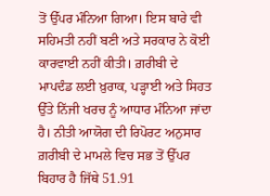ਤੋਂ ਉੱਪਰ ਮੰਨਿਆ ਗਿਆ। ਇਸ ਬਾਰੇ ਵੀ ਸਹਿਮਤੀ ਨਹੀਂ ਬਣੀ ਅਤੇ ਸਰਕਾਰ ਨੇ ਕੋਈ ਕਾਰਵਾਈ ਨਹੀਂ ਕੀਤੀ। ਗ਼ਰੀਬੀ ਦੇ ਮਾਪਦੰਡ ਲਈ ਖ਼ੁਰਾਕ, ਪੜ੍ਹਾਈ ਅਤੇ ਸਿਹਤ ਉੱਤੇ ਨਿੱਜੀ ਖਰਚ ਨੂੰ ਆਧਾਰ ਮੰਨਿਆ ਜਾਂਦਾ ਹੈ। ਨੀਤੀ ਆਯੋਗ ਦੀ ਰਿਪੋਰਟ ਅਨੁਸਾਰ ਗ਼ਰੀਬੀ ਦੇ ਮਾਮਲੇ ਵਿਚ ਸਭ ਤੋਂ ਉੱਪਰ ਬਿਹਾਰ ਹੈ ਜਿੱਥੇ 51.91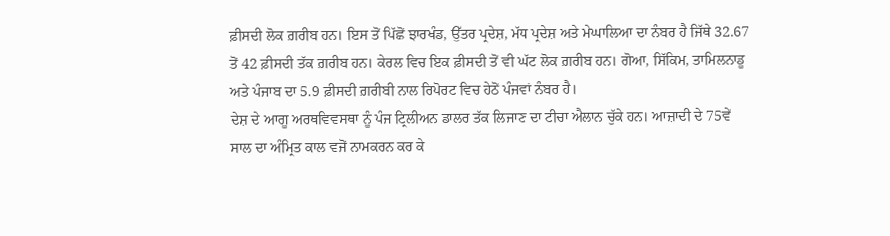ਫ਼ੀਸਦੀ ਲੋਕ ਗ਼ਰੀਬ ਹਨ। ਇਸ ਤੋਂ ਪਿੱਛੋਂ ਝਾਰਖੰਡ, ਉੱਤਰ ਪ੍ਰਦੇਸ਼, ਮੱਧ ਪ੍ਰਦੇਸ਼ ਅਤੇ ਮੇਘਾਲਿਆ ਦਾ ਨੰਬਰ ਹੈ ਜਿੱਥੇ 32.67 ਤੋਂ 42 ਫ਼ੀਸਦੀ ਤੱਕ ਗ਼ਰੀਬ ਹਨ। ਕੇਰਲ ਵਿਚ ਇਕ ਫ਼ੀਸਦੀ ਤੋਂ ਵੀ ਘੱਟ ਲੋਕ ਗ਼ਰੀਬ ਹਨ। ਗੋਆ, ਸਿੱਕਿਮ, ਤਾਮਿਲਨਾਡੂ ਅਤੇ ਪੰਜਾਬ ਦਾ 5.9 ਫ਼ੀਸਦੀ ਗ਼ਰੀਬੀ ਨਾਲ ਰਿਪੋਰਟ ਵਿਚ ਹੇਠੋਂ ਪੰਜਵਾਂ ਨੰਬਰ ਹੈ।
ਦੇਸ਼ ਦੇ ਆਗੂ ਅਰਥਵਿਵਸਥਾ ਨੂੰ ਪੰਜ ਟ੍ਰਿਲੀਅਨ ਡਾਲਰ ਤੱਕ ਲਿਜਾਣ ਦਾ ਟੀਚਾ ਐਲਾਨ ਚੁੱਕੇ ਹਨ। ਆਜ਼ਾਦੀ ਦੇ 75ਵੇਂ ਸਾਲ ਦਾ ਅੰਮ੍ਰਿਤ ਕਾਲ ਵਜੋਂ ਨਾਮਕਰਨ ਕਰ ਕੇ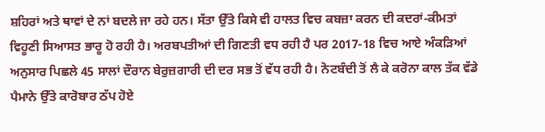ਸ਼ਹਿਰਾਂ ਅਤੇ ਥਾਵਾਂ ਦੇ ਨਾਂ ਬਦਲੇ ਜਾ ਰਹੇ ਹਨ। ਸੱਤਾ ਉੱਤੇ ਕਿਸੇ ਵੀ ਹਾਲਤ ਵਿਚ ਕਬਜ਼ਾ ਕਰਨ ਦੀ ਕਦਰਾਂ-ਕੀਮਤਾਂ ਵਿਹੂਣੀ ਸਿਆਸਤ ਭਾਰੂ ਹੋ ਰਹੀ ਹੈ। ਅਰਬਪਤੀਆਂ ਦੀ ਗਿਣਤੀ ਵਧ ਰਹੀ ਹੈ ਪਰ 2017-18 ਵਿਚ ਆਏ ਅੰਕੜਿਆਂ ਅਨੁਸਾਰ ਪਿਛਲੇ 45 ਸਾਲਾਂ ਦੌਰਾਨ ਬੇਰੁਜ਼ਗਾਰੀ ਦੀ ਦਰ ਸਭ ਤੋਂ ਵੱਧ ਰਹੀ ਹੈ। ਨੋਟਬੰਦੀ ਤੋਂ ਲੈ ਕੇ ਕਰੋਨਾ ਕਾਲ ਤੱਕ ਵੱਡੇ ਪੈਮਾਨੇ ਉੱਤੇ ਕਾਰੋਬਾਰ ਠੱਪ ਹੋਏ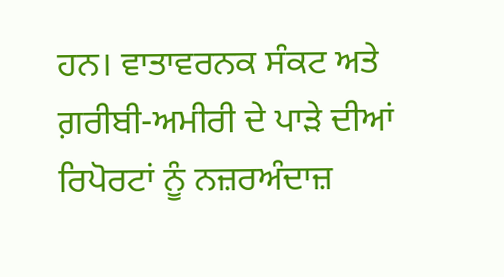ਹਨ। ਵਾਤਾਵਰਨਕ ਸੰਕਟ ਅਤੇ ਗ਼ਰੀਬੀ-ਅਮੀਰੀ ਦੇ ਪਾੜੇ ਦੀਆਂ ਰਿਪੋਰਟਾਂ ਨੂੰ ਨਜ਼ਰਅੰਦਾਜ਼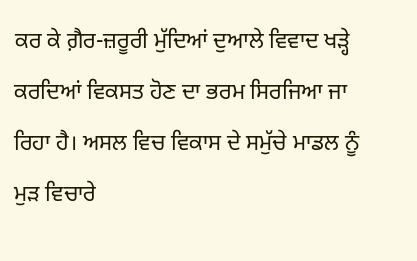ਕਰ ਕੇ ਗ਼ੈਰ-ਜ਼ਰੂਰੀ ਮੁੱਦਿਆਂ ਦੁਆਲੇ ਵਿਵਾਦ ਖੜ੍ਹੇ ਕਰਦਿਆਂ ਵਿਕਸਤ ਹੋਣ ਦਾ ਭਰਮ ਸਿਰਜਿਆ ਜਾ ਰਿਹਾ ਹੈ। ਅਸਲ ਵਿਚ ਵਿਕਾਸ ਦੇ ਸਮੁੱਚੇ ਮਾਡਲ ਨੂੰ ਮੁੜ ਵਿਚਾਰੇ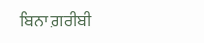ਬਿਨਾ ਗ਼ਰੀਬੀ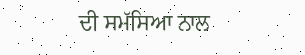ਦੀ ਸਮੱਸਿਆ ਨਾਲ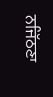ਨਜਿੱਠਣਾ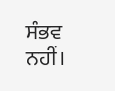ਸੰਭਵ ਨਹੀਂ।